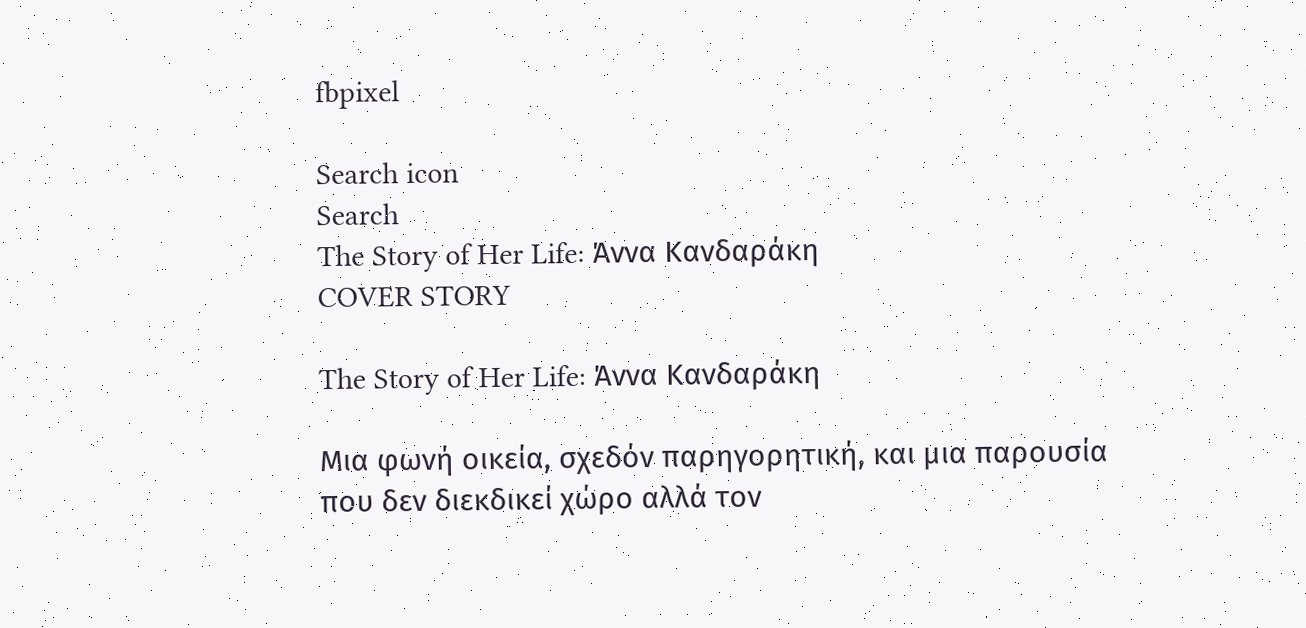fbpixel

Search icon
Search
The Story of Her Life: Άννα Κανδαράκη
COVER STORY

The Story of Her Life: Άννα Κανδαράκη

Μια φωνή οικεία, σχεδόν παρηγορητική, και μια παρουσία που δεν διεκδικεί χώρο αλλά τον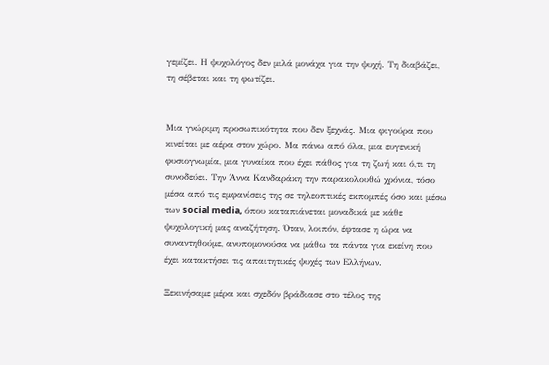γεμίζει. Η ψυχολόγος δεν μιλά μονάχα για την ψυχή. Τη διαβάζει, τη σέβεται και τη φωτίζει.


Μια γνώριμη προσωπικότητα που δεν ξεχνάς. Μια φιγούρα που κινείται με αέρα στον χώρο. Μα πάνω από όλα, μια ευγενική φυσιογνωμία, μια γυναίκα που έχει πάθος για τη ζωή και ό,τι τη συνοδεύει. Την Άννα Κανδαράκη την παρακολουθώ χρόνια, τόσο μέσα από τις εμφανίσεις της σε τηλεοπτικές εκπομπές όσο και μέσω των social media, όπου καταπιάνεται μοναδικά με κάθε ψυχολογική μας αναζήτηση. Όταν, λοιπόν, έφτασε η ώρα να συναντηθούμε, ανυπομονούσα να μάθω τα πάντα για εκείνη που έχει κατακτήσει τις απαιτητικές ψυχές των Ελλήνων.

Ξεκινήσαμε μέρα και σχεδόν βράδιασε στο τέλος της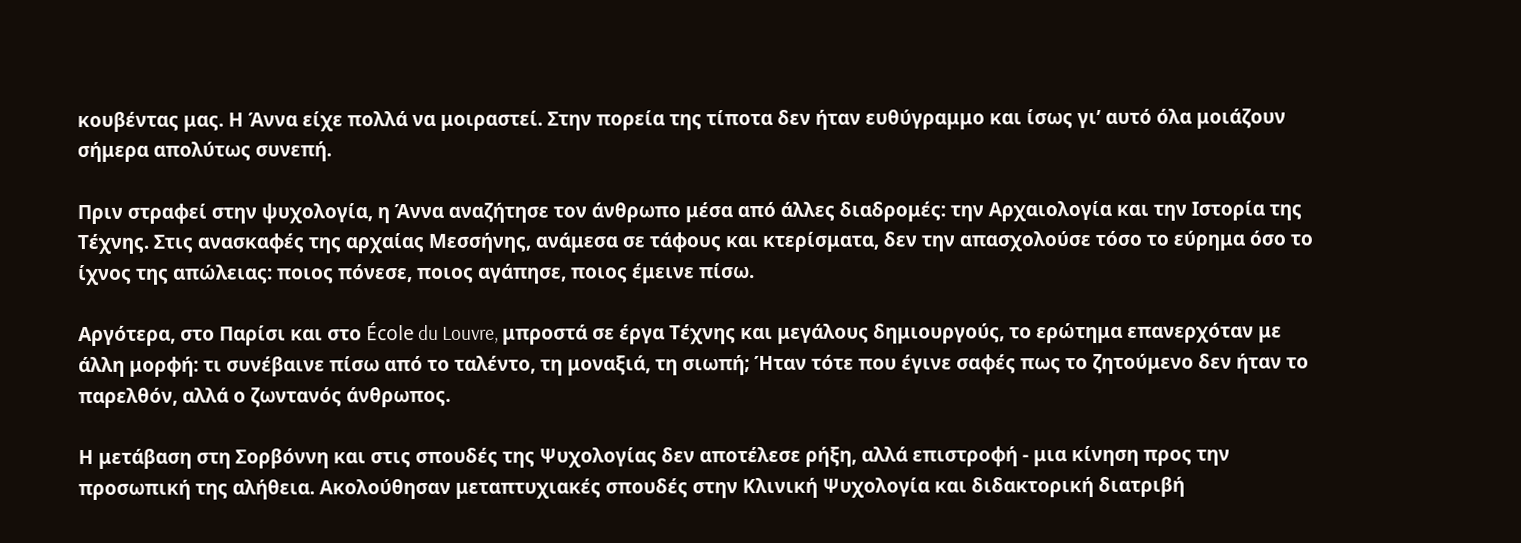κουβέντας μας. Η Άννα είχε πολλά να μοιραστεί. Στην πορεία της τίποτα δεν ήταν ευθύγραμμο και ίσως γι’ αυτό όλα μοιάζουν σήμερα απολύτως συνεπή.

Πριν στραφεί στην ψυχολογία, η Άννα αναζήτησε τον άνθρωπο μέσα από άλλες διαδρομές: την Αρχαιολογία και την Ιστορία της Τέχνης. Στις ανασκαφές της αρχαίας Μεσσήνης, ανάμεσα σε τάφους και κτερίσματα, δεν την απασχολούσε τόσο το εύρημα όσο το ίχνος της απώλειας: ποιος πόνεσε, ποιος αγάπησε, ποιος έμεινε πίσω.

Αργότερα, στο Παρίσι και στο École du Louvre, μπροστά σε έργα Τέχνης και μεγάλους δημιουργούς, το ερώτημα επανερχόταν με άλλη μορφή: τι συνέβαινε πίσω από το ταλέντο, τη μοναξιά, τη σιωπή; Ήταν τότε που έγινε σαφές πως το ζητούμενο δεν ήταν το παρελθόν, αλλά ο ζωντανός άνθρωπος.

Η μετάβαση στη Σορβόννη και στις σπουδές της Ψυχολογίας δεν αποτέλεσε ρήξη, αλλά επιστροφή - μια κίνηση προς την προσωπική της αλήθεια. Ακολούθησαν μεταπτυχιακές σπουδές στην Κλινική Ψυχολογία και διδακτορική διατριβή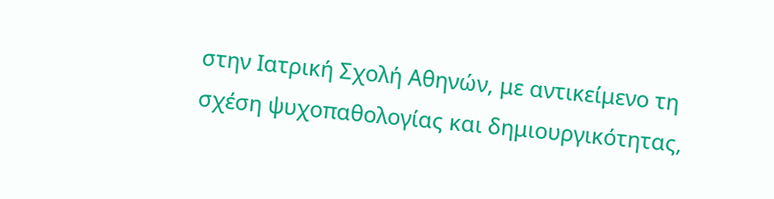στην Ιατρική Σχολή Αθηνών, με αντικείμενο τη σχέση ψυχοπαθολογίας και δημιουργικότητας,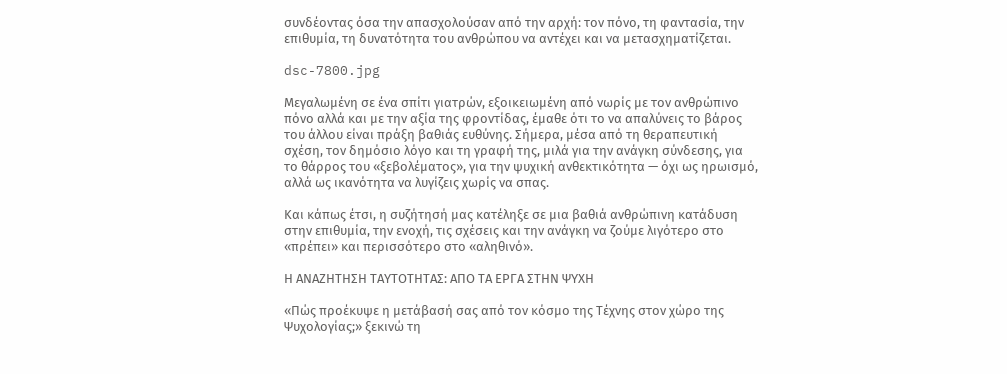συνδέοντας όσα την απασχολούσαν από την αρχή: τον πόνο, τη φαντασία, την επιθυμία, τη δυνατότητα του ανθρώπου να αντέχει και να μετασχηματίζεται.

dsc-7800.jpg

Μεγαλωμένη σε ένα σπίτι γιατρών, εξοικειωμένη από νωρίς με τον ανθρώπινο πόνο αλλά και με την αξία της φροντίδας, έμαθε ότι το να απαλύνεις το βάρος του άλλου είναι πράξη βαθιάς ευθύνης. Σήμερα, μέσα από τη θεραπευτική σχέση, τον δημόσιο λόγο και τη γραφή της, μιλά για την ανάγκη σύνδεσης, για το θάρρος του «ξεβολέματος», για την ψυχική ανθεκτικότητα — όχι ως ηρωισμό, αλλά ως ικανότητα να λυγίζεις χωρίς να σπας.

Και κάπως έτσι, η συζήτησή μας κατέληξε σε μια βαθιά ανθρώπινη κατάδυση στην επιθυμία, την ενοχή, τις σχέσεις και την ανάγκη να ζούμε λιγότερο στο «πρέπει» και περισσότερο στο «αληθινό».

Η ΑΝΑΖΗΤΗΣΗ ΤΑΥΤΟΤΗΤΑΣ: ΑΠΟ ΤΑ ΕΡΓΑ ΣΤΗΝ ΨΥΧΗ

«Πώς προέκυψε η μετάβασή σας από τον κόσμο της Τέχνης στον χώρο της Ψυχολογίας;» ξεκινώ τη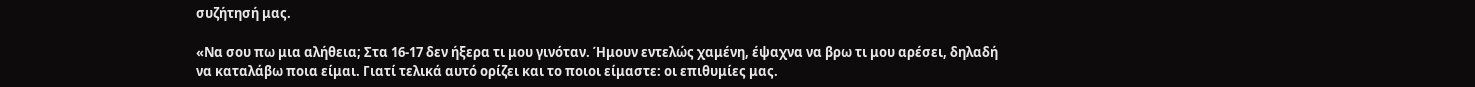συζήτησή μας.

«Να σου πω μια αλήθεια; Στα 16-17 δεν ήξερα τι μου γινόταν. Ήμουν εντελώς χαμένη, έψαχνα να βρω τι μου αρέσει, δηλαδή να καταλάβω ποια είμαι. Γιατί τελικά αυτό ορίζει και το ποιοι είμαστε: οι επιθυμίες μας.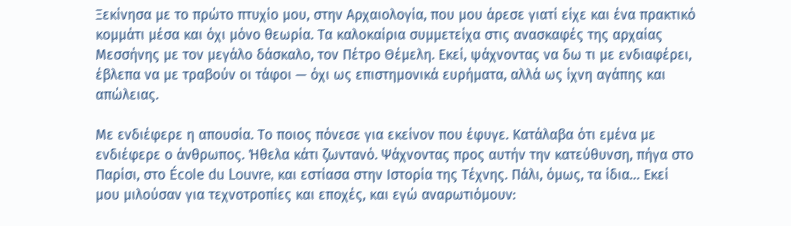Ξεκίνησα με το πρώτο πτυχίο μου, στην Αρχαιολογία, που μου άρεσε γιατί είχε και ένα πρακτικό κομμάτι μέσα και όχι μόνο θεωρία. Τα καλοκαίρια συμμετείχα στις ανασκαφές της αρχαίας Μεσσήνης με τον μεγάλο δάσκαλο, τον Πέτρο Θέμελη. Εκεί, ψάχνοντας να δω τι με ενδιαφέρει, έβλεπα να με τραβούν οι τάφοι — όχι ως επιστημονικά ευρήματα, αλλά ως ίχνη αγάπης και απώλειας.

Με ενδιέφερε η απουσία. Το ποιος πόνεσε για εκείνον που έφυγε. Κατάλαβα ότι εμένα με ενδιέφερε ο άνθρωπος. Ήθελα κάτι ζωντανό. Ψάχνοντας προς αυτήν την κατεύθυνση, πήγα στο Παρίσι, στο École du Louvre, και εστίασα στην Ιστορία της Τέχνης. Πάλι, όμως, τα ίδια… Εκεί μου μιλούσαν για τεχνοτροπίες και εποχές, και εγώ αναρωτιόμουν: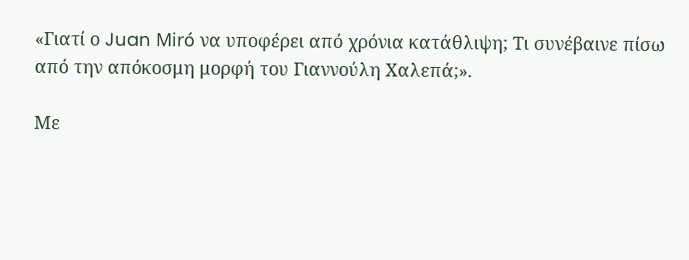«Γιατί ο Juan Miró να υποφέρει από χρόνια κατάθλιψη; Τι συνέβαινε πίσω από την απόκοσμη μορφή του Γιαννούλη Χαλεπά;».

Με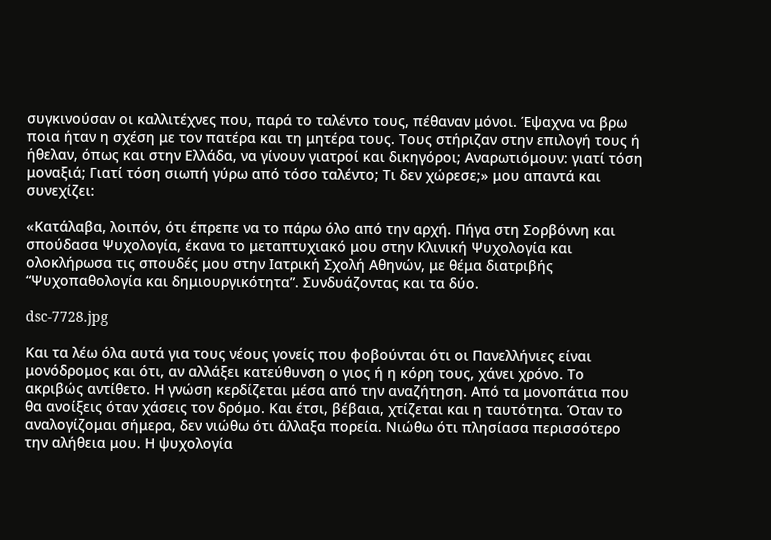συγκινούσαν οι καλλιτέχνες που, παρά το ταλέντο τους, πέθαναν μόνοι. Έψαχνα να βρω ποια ήταν η σχέση με τον πατέρα και τη μητέρα τους. Τους στήριζαν στην επιλογή τους ή ήθελαν, όπως και στην Ελλάδα, να γίνουν γιατροί και δικηγόροι; Αναρωτιόμουν: γιατί τόση μοναξιά; Γιατί τόση σιωπή γύρω από τόσο ταλέντο; Τι δεν χώρεσε;» μου απαντά και συνεχίζει:

«Κατάλαβα, λοιπόν, ότι έπρεπε να το πάρω όλο από την αρχή. Πήγα στη Σορβόννη και σπούδασα Ψυχολογία, έκανα το μεταπτυχιακό μου στην Κλινική Ψυχολογία και ολοκλήρωσα τις σπουδές μου στην Ιατρική Σχολή Αθηνών, με θέμα διατριβής “Ψυχοπαθολογία και δημιουργικότητα”. Συνδυάζοντας και τα δύο.

dsc-7728.jpg

Και τα λέω όλα αυτά για τους νέους γονείς που φοβούνται ότι οι Πανελλήνιες είναι μονόδρομος και ότι, αν αλλάξει κατεύθυνση ο γιος ή η κόρη τους, χάνει χρόνο. Το ακριβώς αντίθετο. Η γνώση κερδίζεται μέσα από την αναζήτηση. Από τα μονοπάτια που θα ανοίξεις όταν χάσεις τον δρόμο. Και έτσι, βέβαια, χτίζεται και η ταυτότητα. Όταν το αναλογίζομαι σήμερα, δεν νιώθω ότι άλλαξα πορεία. Νιώθω ότι πλησίασα περισσότερο την αλήθεια μου. Η ψυχολογία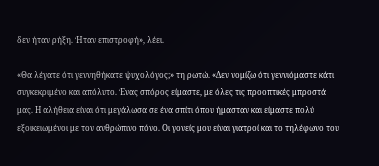δεν ήταν ρήξη. Ήταν επιστροφή», λέει.

«Θα λέγατε ότι γεννηθήκατε ψυχολόγος;» τη ρωτώ. «Δεν νομίζω ότι γεννιόμαστε κάτι συγκεκριμένο και απόλυτο. Ένας σπόρος είμαστε, με όλες τις προοπτικές μπροστά μας. Η αλήθεια είναι ότι μεγάλωσα σε ένα σπίτι όπου ήμασταν και είμαστε πολύ εξοικειωμένοι με τον ανθρώπινο πόνο. Οι γονείς μου είναι γιατροί και το τηλέφωνο του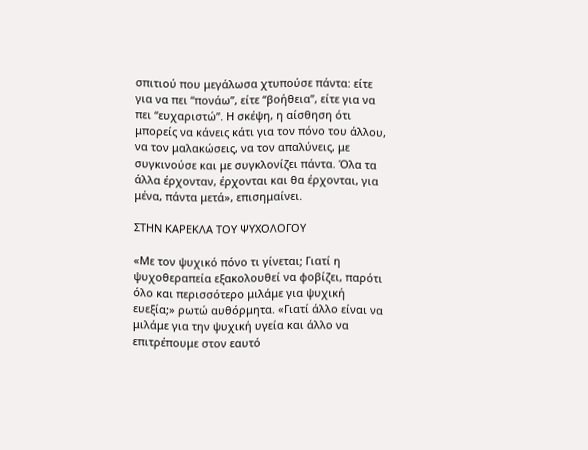σπιτιού που μεγάλωσα χτυπούσε πάντα: είτε για να πει “πονάω”, είτε “βοήθεια”, είτε για να πει “ευχαριστώ”. Η σκέψη, η αίσθηση ότι μπορείς να κάνεις κάτι για τον πόνο του άλλου, να τον μαλακώσεις, να τον απαλύνεις, με συγκινούσε και με συγκλονίζει πάντα. Όλα τα άλλα έρχονταν, έρχονται και θα έρχονται, για μένα, πάντα μετά», επισημαίνει.

ΣΤΗΝ ΚΑΡΕΚΛΑ ΤΟΥ ΨΥΧΟΛΟΓΟΥ

«Με τον ψυχικό πόνο τι γίνεται; Γιατί η ψυχοθεραπεία εξακολουθεί να φοβίζει, παρότι όλο και περισσότερο μιλάμε για ψυχική ευεξία;» ρωτώ αυθόρμητα. «Γιατί άλλο είναι να μιλάμε για την ψυχική υγεία και άλλο να επιτρέπουμε στον εαυτό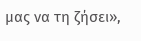μας να τη ζήσει»,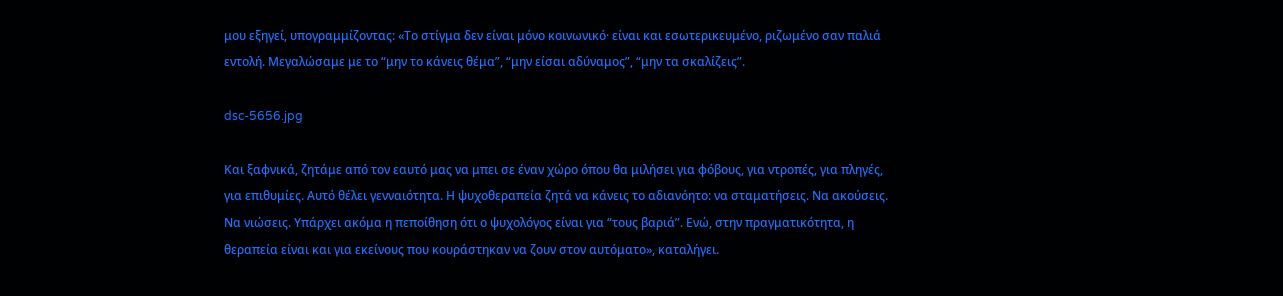μου εξηγεί, υπογραμμίζοντας: «Το στίγμα δεν είναι μόνο κοινωνικό· είναι και εσωτερικευμένο, ριζωμένο σαν παλιά εντολή. Μεγαλώσαμε με το “μην το κάνεις θέμα”, “μην είσαι αδύναμος”, “μην τα σκαλίζεις”.

dsc-5656.jpg

Και ξαφνικά, ζητάμε από τον εαυτό μας να μπει σε έναν χώρο όπου θα μιλήσει για φόβους, για ντροπές, για πληγές, για επιθυμίες. Αυτό θέλει γενναιότητα. Η ψυχοθεραπεία ζητά να κάνεις το αδιανόητο: να σταματήσεις. Να ακούσεις. Να νιώσεις. Υπάρχει ακόμα η πεποίθηση ότι ο ψυχολόγος είναι για “τους βαριά”. Ενώ, στην πραγματικότητα, η θεραπεία είναι και για εκείνους που κουράστηκαν να ζουν στον αυτόματο», καταλήγει.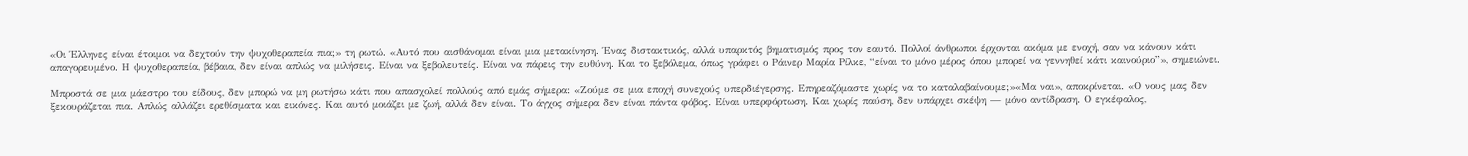«Οι Έλληνες είναι έτοιμοι να δεχτούν την ψυχοθεραπεία πια;» τη ρωτώ. «Αυτό που αισθάνομαι είναι μια μετακίνηση. Ένας διστακτικός, αλλά υπαρκτός βηματισμός προς τον εαυτό. Πολλοί άνθρωποι έρχονται ακόμα με ενοχή, σαν να κάνουν κάτι απαγορευμένο. Η ψυχοθεραπεία, βέβαια, δεν είναι απλώς να μιλήσεις. Είναι να ξεβολευτείς. Είναι να πάρεις την ευθύνη. Και το ξεβόλεμα, όπως γράφει ο Ράινερ Μαρία Ρίλκε, “είναι το μόνο μέρος όπου μπορεί να γεννηθεί κάτι καινούριο”», σημειώνει.

Μπροστά σε μια μάεστρο του είδους, δεν μπορώ να μη ρωτήσω κάτι που απασχολεί πολλούς από εμάς σήμερα: «Ζούμε σε μια εποχή συνεχούς υπερδιέγερσης. Επηρεαζόμαστε χωρίς να το καταλαβαίνουμε;»«Μα ναι», αποκρίνεται. «Ο νους μας δεν ξεκουράζεται πια. Απλώς αλλάζει ερεθίσματα και εικόνες. Και αυτό μοιάζει με ζωή, αλλά δεν είναι. Το άγχος σήμερα δεν είναι πάντα φόβος. Είναι υπερφόρτωση. Και χωρίς παύση, δεν υπάρχει σκέψη — μόνο αντίδραση. Ο εγκέφαλος,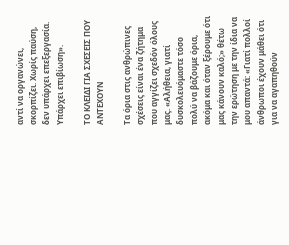αντί να οργανώνει, σκορπίζει. Χωρίς παύση, δεν υπάρχει επεξεργασία. Υπάρχει επιβίωση».

ΤΟ ΚΛΕΙΔΙ ΓΙΑ ΣΧΕΣΕΙΣ ΠΟΥ ΑΝΤΕΧΟΥΝ

Τα όρια στις ανθρώπινες σχέσεις είναι ένα ζήτημα που αγγίζει σχεδόν όλους μας. «Αλήθεια, γιατί δυσκολευόμαστε τόσο πολύ να βάζουμε όρια, ακόμα και όταν ξέρουμε ότι μας κάνουν καλό;» θέτω την ερώτηση με την ίδια να μου απαντά: «Γιατί πολλοί άνθρωποι έχουν μάθει ότι για να αγαπηθούν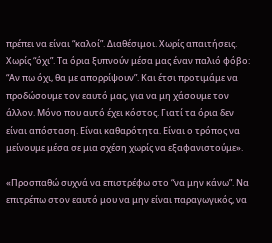πρέπει να είναι “καλοί”. Διαθέσιμοι. Χωρίς απαιτήσεις. Χωρίς “όχι”. Τα όρια ξυπνούν μέσα μας έναν παλιό φόβο: “Αν πω όχι, θα με απορρίψουν”. Και έτσι προτιμάμε να προδώσουμε τον εαυτό μας, για να μη χάσουμε τον άλλον. Μόνο που αυτό έχει κόστος. Γιατί τα όρια δεν είναι απόσταση. Είναι καθαρότητα. Είναι ο τρόπος να μείνουμε μέσα σε μια σχέση χωρίς να εξαφανιστούμε».

«Προσπαθώ συχνά να επιστρέφω στο “να μην κάνω”. Να επιτρέπω στον εαυτό μου να μην είναι παραγωγικός, να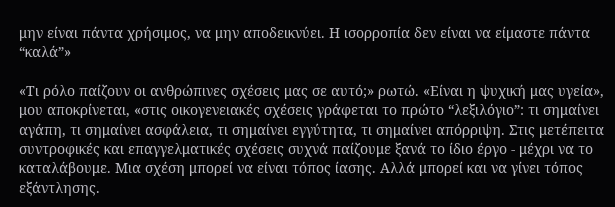μην είναι πάντα χρήσιμος, να μην αποδεικνύει. Η ισορροπία δεν είναι να είμαστε πάντα “καλά”»

«Τι ρόλο παίζουν οι ανθρώπινες σχέσεις μας σε αυτό;» ρωτώ. «Είναι η ψυχική μας υγεία», μου αποκρίνεται, «στις οικογενειακές σχέσεις γράφεται το πρώτο “λεξιλόγιο”: τι σημαίνει αγάπη, τι σημαίνει ασφάλεια, τι σημαίνει εγγύτητα, τι σημαίνει απόρριψη. Στις μετέπειτα συντροφικές και επαγγελματικές σχέσεις συχνά παίζουμε ξανά το ίδιο έργο - μέχρι να το καταλάβουμε. Μια σχέση μπορεί να είναι τόπος ίασης. Αλλά μπορεί και να γίνει τόπος εξάντλησης.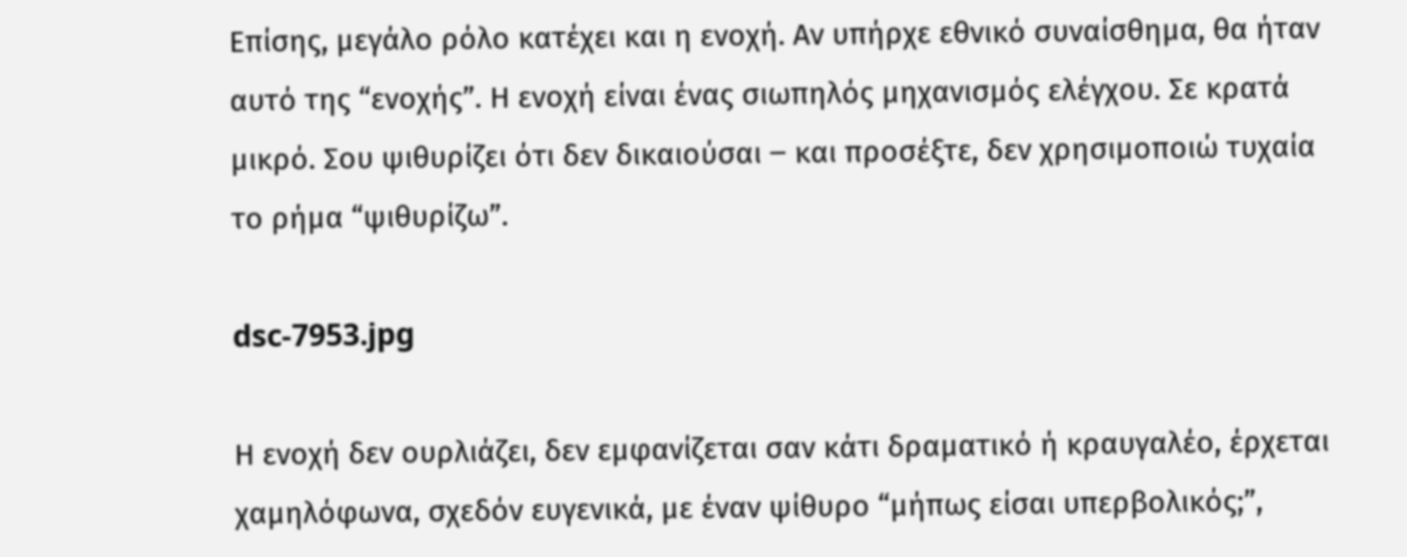Επίσης, μεγάλο ρόλο κατέχει και η ενοχή. Αν υπήρχε εθνικό συναίσθημα, θα ήταν αυτό της “ενοχής”. Η ενοχή είναι ένας σιωπηλός μηχανισμός ελέγχου. Σε κρατά μικρό. Σου ψιθυρίζει ότι δεν δικαιούσαι ‒ και προσέξτε, δεν χρησιμοποιώ τυχαία το ρήμα “ψιθυρίζω”.

dsc-7953.jpg

Η ενοχή δεν ουρλιάζει, δεν εμφανίζεται σαν κάτι δραματικό ή κραυγαλέο, έρχεται χαμηλόφωνα, σχεδόν ευγενικά, με έναν ψίθυρο “μήπως είσαι υπερβολικός;”,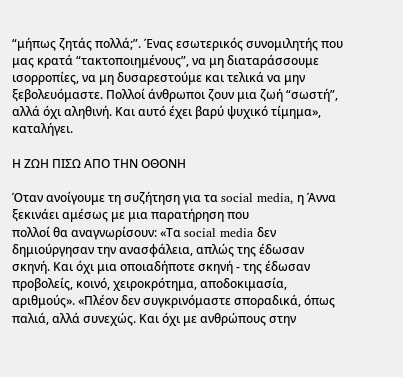“μήπως ζητάς πολλά;”. Ένας εσωτερικός συνομιλητής που μας κρατά “τακτοποιημένους”, να μη διαταράσσουμε ισορροπίες, να μη δυσαρεστούμε και τελικά να μην ξεβολευόμαστε. Πολλοί άνθρωποι ζουν μια ζωή “σωστή”, αλλά όχι αληθινή. Και αυτό έχει βαρύ ψυχικό τίμημα», καταλήγει.

Η ΖΩΗ ΠΙΣΩ ΑΠΟ ΤΗΝ ΟΘΟΝΗ

Όταν ανοίγουμε τη συζήτηση για τα social media, η Άννα ξεκινάει αμέσως με μια παρατήρηση που
πολλοί θα αναγνωρίσουν: «Τα social media δεν δημιούργησαν την ανασφάλεια, απλώς της έδωσαν
σκηνή. Και όχι μια οποιαδήποτε σκηνή - της έδωσαν προβολείς, κοινό, χειροκρότημα, αποδοκιμασία,
αριθμούς». «Πλέον δεν συγκρινόμαστε σποραδικά, όπως παλιά, αλλά συνεχώς. Και όχι με ανθρώπους στην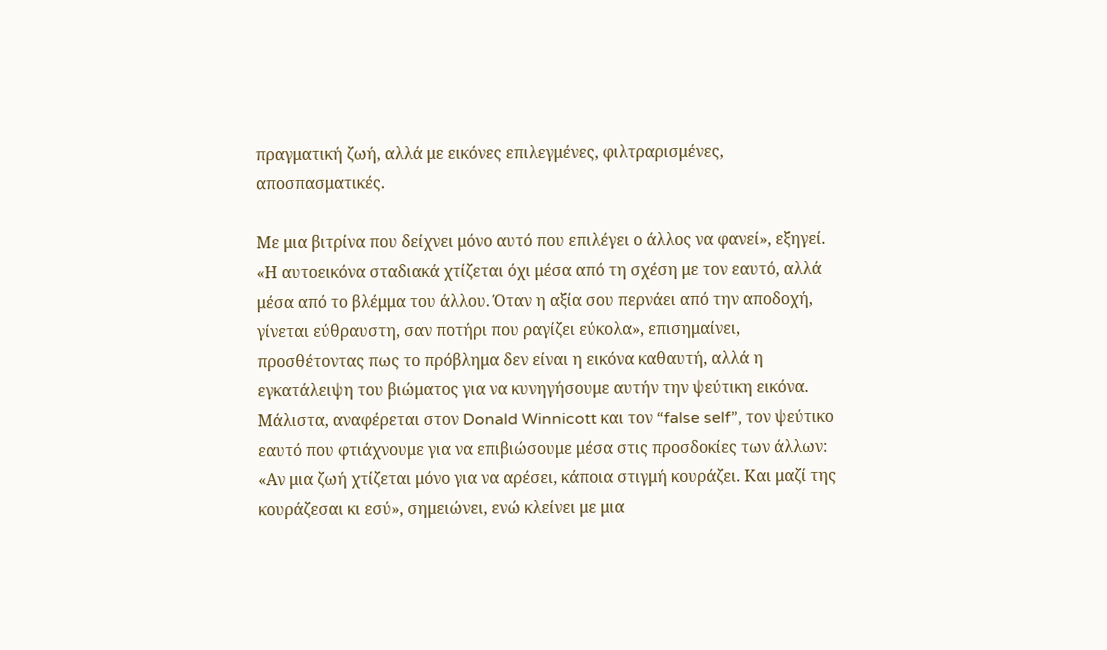πραγματική ζωή, αλλά με εικόνες επιλεγμένες, φιλτραρισμένες, αποσπασματικές.

Με μια βιτρίνα που δείχνει μόνο αυτό που επιλέγει ο άλλος να φανεί», εξηγεί. «Η αυτοεικόνα σταδιακά χτίζεται όχι μέσα από τη σχέση με τον εαυτό, αλλά μέσα από το βλέμμα του άλλου. Όταν η αξία σου περνάει από την αποδοχή, γίνεται εύθραυστη, σαν ποτήρι που ραγίζει εύκολα», επισημαίνει, προσθέτοντας πως το πρόβλημα δεν είναι η εικόνα καθαυτή, αλλά η εγκατάλειψη του βιώματος για να κυνηγήσουμε αυτήν την ψεύτικη εικόνα. Μάλιστα, αναφέρεται στον Donald Winnicott και τον “false self”, τον ψεύτικο εαυτό που φτιάχνουμε για να επιβιώσουμε μέσα στις προσδοκίες των άλλων: «Αν μια ζωή χτίζεται μόνο για να αρέσει, κάποια στιγμή κουράζει. Και μαζί της κουράζεσαι κι εσύ», σημειώνει, ενώ κλείνει με μια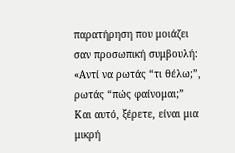παρατήρηση που μοιάζει σαν προσωπική συμβουλή: «Αντί να ρωτάς “τι θέλω;”, ρωτάς “πώς φαίνομαι;” Και αυτό, ξέρετε, είναι μια μικρή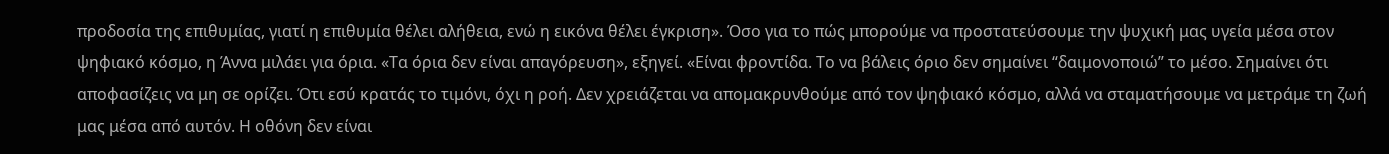προδοσία της επιθυμίας, γιατί η επιθυμία θέλει αλήθεια, ενώ η εικόνα θέλει έγκριση». Όσο για το πώς μπορούμε να προστατεύσουμε την ψυχική μας υγεία μέσα στον ψηφιακό κόσμο, η Άννα μιλάει για όρια. «Τα όρια δεν είναι απαγόρευση», εξηγεί. «Είναι φροντίδα. Το να βάλεις όριο δεν σημαίνει “δαιμονοποιώ” το μέσο. Σημαίνει ότι αποφασίζεις να μη σε ορίζει. Ότι εσύ κρατάς το τιμόνι, όχι η ροή. Δεν χρειάζεται να απομακρυνθούμε από τον ψηφιακό κόσμο, αλλά να σταματήσουμε να μετράμε τη ζωή μας μέσα από αυτόν. Η οθόνη δεν είναι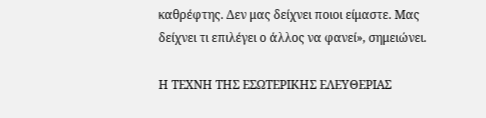καθρέφτης. Δεν μας δείχνει ποιοι είμαστε. Μας δείχνει τι επιλέγει ο άλλος να φανεί», σημειώνει.

Η ΤΕΧΝΗ ΤΗΣ ΕΣΩΤΕΡΙΚΗΣ ΕΛΕΥΘΕΡΙΑΣ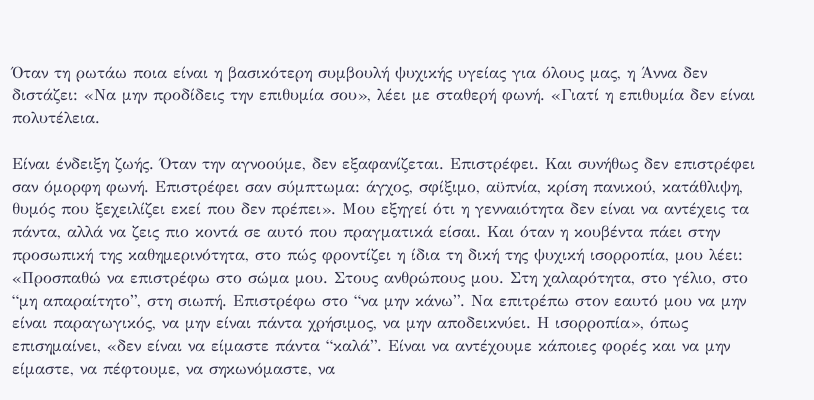Όταν τη ρωτάω ποια είναι η βασικότερη συμβουλή ψυχικής υγείας για όλους μας, η Άννα δεν διστάζει: «Να μην προδίδεις την επιθυμία σου», λέει με σταθερή φωνή. «Γιατί η επιθυμία δεν είναι πολυτέλεια.

Είναι ένδειξη ζωής. Όταν την αγνοούμε, δεν εξαφανίζεται. Επιστρέφει. Και συνήθως δεν επιστρέφει
σαν όμορφη φωνή. Επιστρέφει σαν σύμπτωμα: άγχος, σφίξιμο, αϋπνία, κρίση πανικού, κατάθλιψη,
θυμός που ξεχειλίζει εκεί που δεν πρέπει». Μου εξηγεί ότι η γενναιότητα δεν είναι να αντέχεις τα πάντα, αλλά να ζεις πιο κοντά σε αυτό που πραγματικά είσαι. Και όταν η κουβέντα πάει στην προσωπική της καθημερινότητα, στο πώς φροντίζει η ίδια τη δική της ψυχική ισορροπία, μου λέει: «Προσπαθώ να επιστρέφω στο σώμα μου. Στους ανθρώπους μου. Στη χαλαρότητα, στο γέλιο, στο “μη απαραίτητο”, στη σιωπή. Επιστρέφω στο “να μην κάνω”. Να επιτρέπω στον εαυτό μου να μην είναι παραγωγικός, να μην είναι πάντα χρήσιμος, να μην αποδεικνύει. Η ισορροπία», όπως επισημαίνει, «δεν είναι να είμαστε πάντα “καλά”. Είναι να αντέχουμε κάποιες φορές και να μην είμαστε, να πέφτουμε, να σηκωνόμαστε, να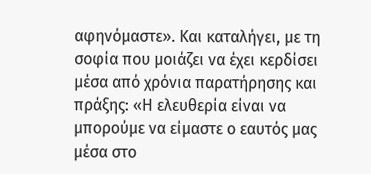αφηνόμαστε». Και καταλήγει, με τη σοφία που μοιάζει να έχει κερδίσει μέσα από χρόνια παρατήρησης και πράξης: «Η ελευθερία είναι να μπορούμε να είμαστε ο εαυτός μας μέσα στο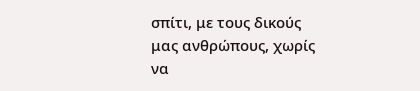σπίτι, με τους δικούς μας ανθρώπους, χωρίς να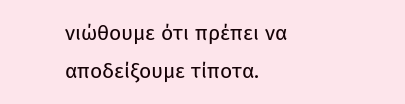νιώθουμε ότι πρέπει να αποδείξουμε τίποτα.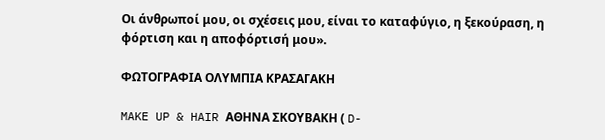Οι άνθρωποί μου, οι σχέσεις μου, είναι το καταφύγιο, η ξεκούραση, η φόρτιση και η αποφόρτισή μου».

ΦΩΤΟΓΡΑΦΙΑ ΟΛΥΜΠΙΑ ΚΡΑΣΑΓΑΚΗ

MAKE UP & HAIR ΑΘΗΝΑ ΣΚΟΥΒΑΚΗ ( D-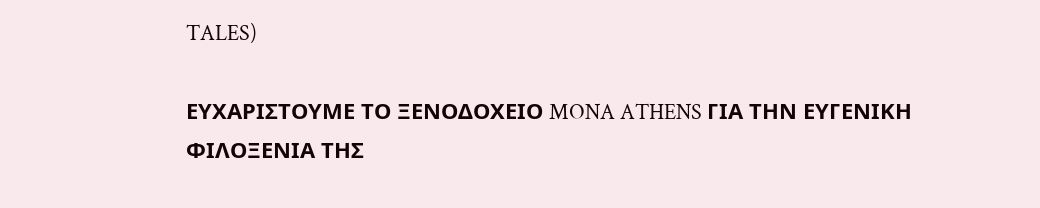TALES)

ΕΥΧΑΡΙΣΤΟΥΜΕ ΤΟ ΞΕΝΟΔΟΧΕΙΟ MONA ATHENS ΓΙΑ ΤΗΝ ΕΥΓΕΝΙΚΗ ΦΙΛΟΞΕΝΙΑ ΤΗΣ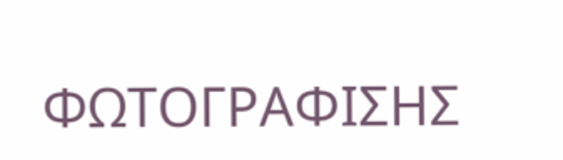ΦΩΤΟΓΡΑΦΙΣΗΣ